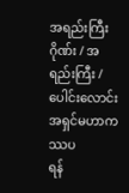အရည်းကြီးဂိုဏ်း / အရည်းကြီး / ပေါင်းလောင်း အရှင်မဟာကဿပ
ရန်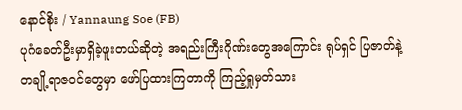နောင်စိုး / Yannaung Soe (FB)
ပုဂံခေတ်ဦးမှာရှိခဲ့ဖူးတယ်ဆိုတဲ့ အရည်းကြီးဂိုဏ်းတွေအကြောင်း ရုပ်ရှင် ပြဇာတ်နဲ့ တချို့ရာဇဝင်တွေမှာ ဖော်ပြထားကြတာကို ကြည့်ရှုမှတ်သား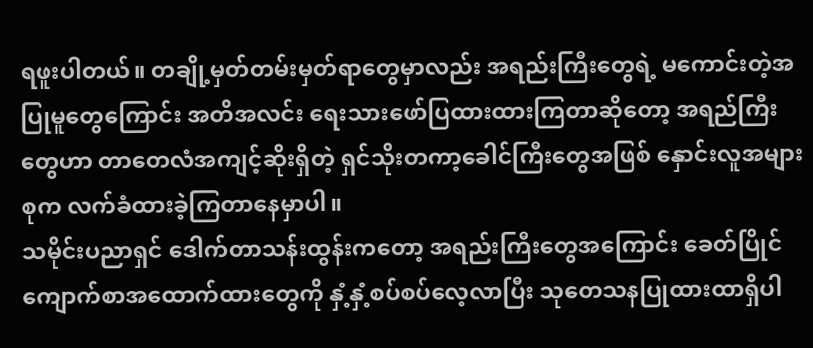ရဖူးပါတယ်။ တချို့မှတ်တမ်းမှတ်ရာတွေမှာလည်း အရည်းကြီးတွေရဲ့ မကောင်းတဲ့အပြုမူတွေကြောင်း အတိအလင်း ရေးသားဖော်ပြထားထားကြတာဆိုတော့ အရည်ကြီးတွေဟာ တာတေလံအကျင့်ဆိုးရှိတဲ့ ရှင်သိုးတကာ့ခေါင်ကြီးတွေအဖြစ် နှောင်းလူအများစုက လက်ခံထားခဲ့ကြတာနေမှာပါ။
သမိုင်းပညာရှင် ဒေါက်တာသန်းထွန်းကတော့ အရည်းကြီးတွေအကြောင်း ခေတ်ပြိုင်ကျောက်စာအထောက်ထားတွေကို နှံ့နှံ့စပ်စပ်လေ့လာပြီး သုတေသနပြုထားထာရှိပါ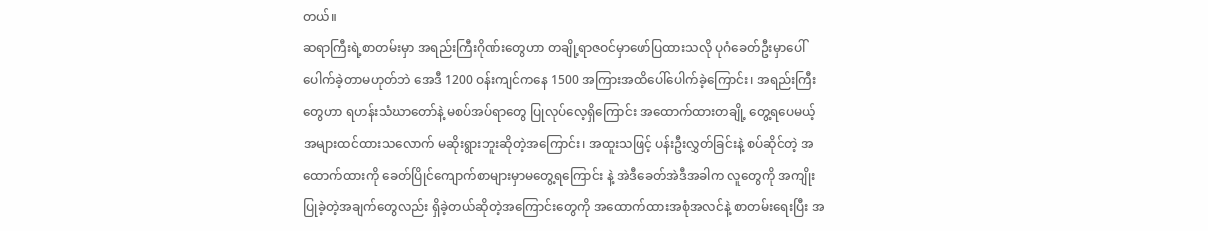တယ်။
ဆရာကြီးရဲ့စာတမ်းမှာ အရည်းကြီးဂိုဏ်းတွေဟာ တချို့ရာဇဝင်မှာဖော်ပြထားသလို ပုဂံခေတ်ဦးမှာပေါ်ပေါက်ခဲ့တာမဟုတ်ဘဲ အေဒီ 1200 ဝန်းကျင်ကနေ 1500 အကြားအထိပေါ်ပေါက်ခဲ့ကြောင်း၊ အရည်းကြီးတွေဟာ ရဟန်းသံဃာတော်နဲ့ မစပ်အပ်ရာတွေ ပြုလုပ်လေ့ရှိကြောင်း အထောက်ထားတချို့ တွေ့ရပေမယ့် အများထင်ထားသလောက် မဆိုးရွားဘူးဆိုတဲ့အကြောင်း၊ အထူးသဖြင့် ပန်းဦးလွှတ်ခြင်းနဲ့ စပ်ဆိုင်တဲ့ အထောက်ထားကို ခေတ်ပြိုင်ကျောက်စာများမှာမတွေ့ရကြောင်း နဲ့ အဲဒီခေတ်အဲဒီအခါက လူတွေကို အကျိုးပြုခဲ့တဲ့အချက်တွေလည်း ရှိခဲ့တယ်ဆိုတဲ့အကြောင်းတွေကို အထောက်ထားအစုံအလင်နဲ့ စာတမ်းရေးပြီး အ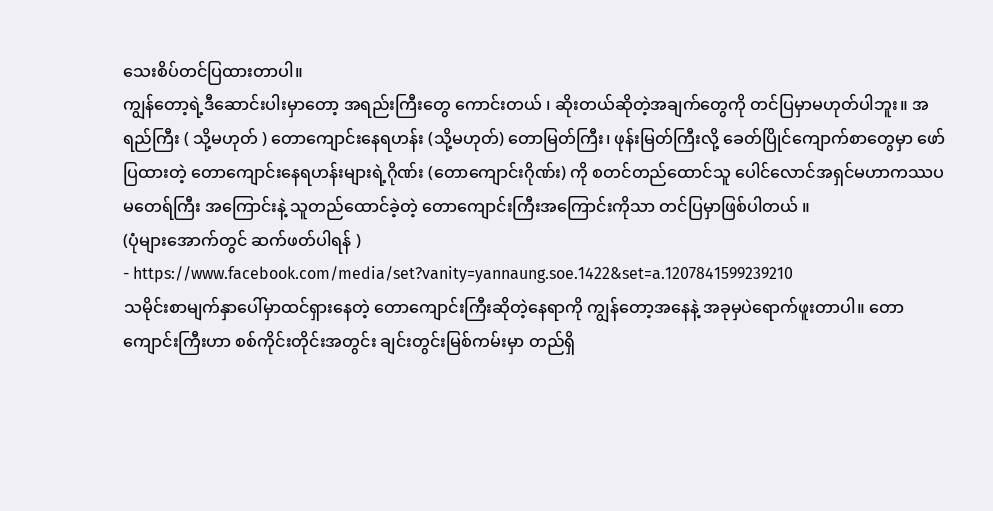သေးစိပ်တင်ပြထားတာပါ။
ကျွန်တော့ရဲ့ဒီဆောင်းပါးမှာတော့ အရည်းကြီးတွေ ကောင်းတယ် ၊ ဆိုးတယ်ဆိုတဲ့အချက်တွေကို တင်ပြမှာမဟုတ်ပါဘူး။ အရည်ကြီး ( သို့မဟုတ် ) တောကျောင်းနေရဟန်း (သို့မဟုတ်) တောမြတ်ကြီး၊ ဖုန်းမြတ်ကြီးလို့ ခေတ်ပြိုင်ကျောက်စာတွေမှာ ဖော်ပြထားတဲ့ တောကျောင်းနေရဟန်းများရဲ့ဂိုဏ်း (တောကျောင်းဂိုဏ်း) ကို စတင်တည်ထောင်သူ ပေါင်လောင်အရှင်မဟာကဿပမတေရ်ကြီး အကြောင်းနဲ့ သူတည်ထောင်ခဲ့တဲ့ တောကျောင်းကြီးအကြောင်းကိုသာ တင်ပြမှာဖြစ်ပါတယ် ။
(ပုံများအောက်တွင် ဆက်ဖတ်ပါရန် )
- https://www.facebook.com/media/set?vanity=yannaung.soe.1422&set=a.1207841599239210
သမိုင်းစာမျက်နှာပေါ်မှာထင်ရှားနေတဲ့ တောကျောင်းကြီးဆိုတဲ့နေရာကို ကျွန်တော့အနေနဲ့ အခုမှပဲရောက်ဖူးတာပါ။ တောကျောင်းကြီးဟာ စစ်ကိုင်းတိုင်းအတွင်း ချင်းတွင်းမြစ်ကမ်းမှာ တည်ရှိ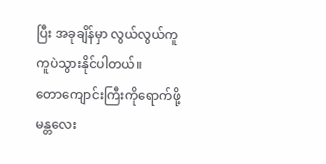ပြီး အခုချိန်မှာ လွယ်လွယ်ကူကူပဲသွားနိုင်ပါတယ်။
တောကျောင်းကြီးကိုရောက်ဖို့ မန္တလေး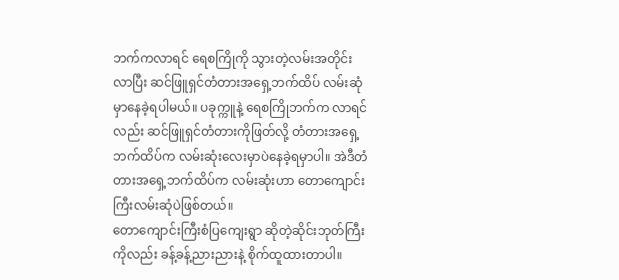ဘက်ကလာရင် ရေစကြိုကို သွားတဲ့လမ်းအတိုင်းလာပြီး ဆင်ဖြူရှင်တံတားအရှေ့ဘက်ထိပ် လမ်းဆုံမှာနေခဲ့ရပါမယ်။ ပခုက္ကူနဲ့ ရေစကြိုဘက်က လာရင်လည်း ဆင်ဖြူရှင်တံတားကိုဖြတ်လို့ တံတားအရှေ့ဘက်ထိပ်က လမ်းဆုံးလေးမှာပဲနေခဲ့ရမှာပါ။ အဲဒီတံတားအရှေ့ဘက်ထိပ်က လမ်းဆုံးဟာ တောကျောင်းကြီးလမ်းဆုံပဲဖြစ်တယ်။
တောကျောင်းကြီးစံပြကျေးရွာ ဆိုတဲ့ဆိုင်းဘုတ်ကြီးကိုလည်း ခန့်ခန့်ညားညားနဲ့ စိုက်ထူထားတာပါ။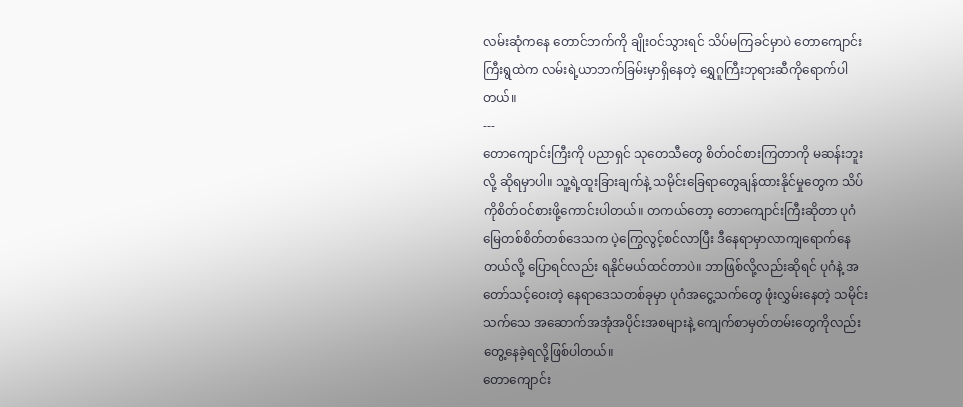လမ်းဆုံကနေ တောင်ဘက်ကို ချိုးဝင်သွားရင် သိပ်မကြခင်မှာပဲ တောကျောင်းကြီးရွထဲက လမ်းရဲ့ယာဘက်ခြမ်းမှာရှိနေတဲ့ ရွှေဂူကြီးဘုရားဆီကိုရောက်ပါတယ်။
---
တောကျောင်းကြီးကို ပညာရှင် သုတေသီတွေ စိတ်ဝင်စားကြတာကို မဆန်းဘူးလို့ ဆိုရမှာပါ။ သူ့ရဲ့ထူးခြားချက်နဲ့ သမိုင်းခြေရာတွေချန်ထားနိုင်မှုတွေက သိပ်ကိုစိတ်ဝင်စားဖို့ကောင်းပါတယ်။ တကယ်တော့ တောကျောင်းကြီးဆိုတာ ပုဂံမြေတစ်စိတ်တစ်ဒေသက ပဲ့ကြွေလွင့်စင်လာပြီး ဒီနေရာမှာလာကျရောက်နေတယ်လို့ ပြောရင်လည်း ရနိုင်မယ်ထင်တာပဲ။ ဘာဖြစ်လို့လည်းဆိုရင် ပုဂံနဲ့ အတော်သင့်ဝေးတဲ့ နေရာဒေသတစ်ခုမှာ ပုဂံအငွေ့သက်တွေ ဖုံးလွှမ်းနေတဲ့ သမိုင်းသက်သေ အဆောက်အအုံအပိုင်းအစများနဲ့ ကျေက်စာမှတ်တမ်းတွေကိုလည်း တွေ့နေခဲ့ရလို့ဖြစ်ပါတယ်။
တောကျောင်း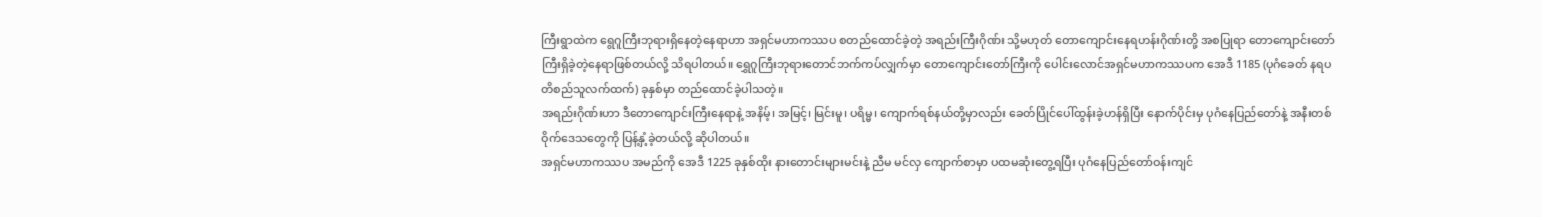ကြီးရွာထဲက ရွေဂူကြီးဘုရားရှိနေတဲ့နေရာဟာ အရှင်မဟာကဿပ စတည်ထောင်ခဲ့တဲ့ အရည်းကြီးဂိုဏ်း သို့မဟုတ် တောကျောင်းနေရဟန်းဂိုဏ်းတို့ အစပြုရာ တောကျောင်းတော်ကြီးရှိခဲ့တဲ့နေရာဖြစ်တယ်လို့ သိရပါတယ်။ ရွှေဂူကြီးဘုရားတောင်ဘက်ကပ်လျှက်မှာ တောကျောင်းတော်ကြီးကို ပေါင်းလောင်အရှင်မဟာကဿပက အေဒီ 1185 (ပုဂံခေတ် နရပတိစည်သူလက်ထက်) ခုနှစ်မှာ တည်ထောင်ခဲ့ပါသတဲ့။
အရည်းဂိုဏ်းဟာ ဒီတောကျောင်းကြီးနေရာနဲ့ အနိမ့်၊ အမြင့်၊ မြင်းမူ၊ ပရိမ္မ၊ ကျောက်ရစ်နယ်တို့မှာလည်း ခေတ်ပြိုင်ပေါ်ထွန်းခဲ့ဟန်ရှိပြီး နောက်ပိုင်းမှ ပုဂံနေပြည်တော်နဲ့ အနီးတစ်ဝိုက်ဒေသတွေကို ပြန့်နှံ့ခဲ့တယ်လို့ ဆိုပါတယ်။
အရှင်မဟာကဿပ အမည်ကို အေဒီ 1225 ခုနှစ်ထိုး နားတောင်းများမင်းနဲ့ ညီမ မင်လှ ကျောက်စာမှာ ပထမဆုံးတွေ့ရပြီး ပုဂံနေပြည်တော်ဝန်းကျင်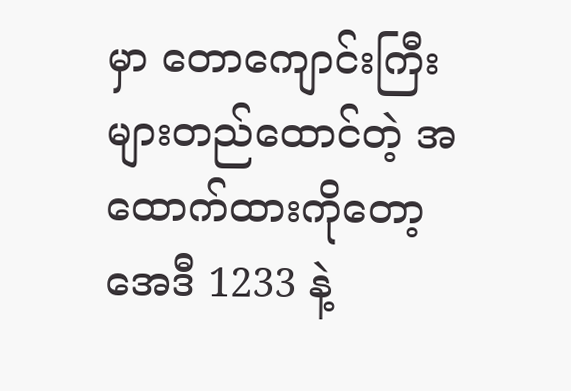မှာ တောကျောင်းကြီးများတည်ထောင်တဲ့ အထောက်ထားကိုတော့ အေဒီ 1233 နဲ့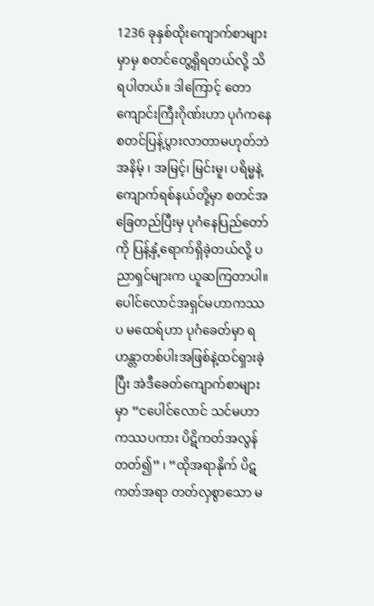1236 ခုနှစ်ထိုးကျောက်စာများမှာမှ စတင်တွေ့ရှိရတယ်လို့ သိရပါတယ်။ ဒါကြောင့် တောကျောင်းကြီးဂိုဏ်းဟာ ပုဂံကနေ စတင်ပြန့်ပွားလာတာမဟုတ်ဘဲ အနိမ့် ၊ အမြင့်၊ မြင်းမူ၊ ပရိမ္မနဲ့ ကျောက်ရစ်နယ်တို့မှာ စတင်အခြေတည်ပြီးမှ ပုဂံနေပြည်တော်ကို ပြန့်နှံ့ရောက်ရှိခဲ့တယ်လို့ ပညာရှင်များက ယူဆကြတာပါ။
ပေါင်လောင်အရှင်မဟာကဿပ မထေရ်ဟာ ပုဂံခေတ်မှာ ရဟန္တာတစ်ပါးအဖြစ်နဲ့ထင်ရှားခဲ့ပြီး အဲဒီခေတ်ကျောက်စာများမှာ “ငပေါင်လောင် သင်မဟာကဿပကား ပိဋိကတ်အလွန်တတ်၍” ၊ “ထိုအရာနိုက် ပိဋကတ်အရာ တတ်လှစွာသော မ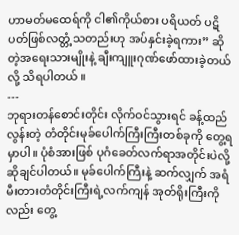ဟာမတ်မထေရ်ကို ငါ၏ကိုယ်စား ပရိယတ် ပဋိပတ်ဖြစ်လတ္တံ့သတည်းဟု အပ်နှင်းခဲ့ရကား” ဆိုတဲ့အရေးသားမျိုးနဲ့ ချီးကျူးဂုဏ်ဖော်ထားခဲ့တယ်လို့ သိရပါတယ် ။
---
ဘုရားတန်စောင်းတိုင်း လိုက်ဝင်သွားရင် ခန့်ထည်လွန်းတဲ့ တံတိုင်းမုခ်ပေါက်ကြီးကြီးတစ်ခုကို တွေ့ရမှာပါ။ ပုံစံအားဖြစ် ပုဂံခေတ်လက်ရာအတိုင်းပဲလို့ဆိုချင်ပါတယ်။ မုခ်ပေါက်ကြီးနဲ့ ဆက်လျှက် အရံမီးတားတံတိုင်းကြီးရဲ့လက်ကျန် အုတ်ရိုးကြီးကိုလည်း တွေ့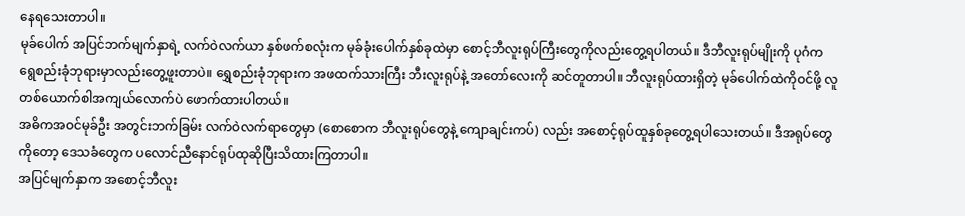နေရသေးတာပါ။
မုခ်ပေါက် အပြင်ဘက်မျက်နှာရဲ့ လက်ဝဲလက်ယာ နှစ်ဖက်စလုံးက မုခ်ခုံးပေါက်နှစ်ခုထဲမှာ စောင့်ဘီလူးရုပ်ကြီးတွေကိုလည်းတွေ့ရပါတယ်။ ဒီဘီလူးရုပ်မျိုးကို ပုဂံက ရွေစည်းခုံဘုရားမှာလည်းတွေ့ဖူးတာပဲ။ ရွှေစည်းခုံဘုရားက အဖထက်သားကြီး ဘီးလူးရုပ်နဲ့ အတော်လေးကို ဆင်တူတာပါ။ ဘီလူးရုပ်ထားရှိတဲ့ မုခ်ပေါက်ထဲကိုဝင်ဖို့ လူတစ်ယောက်စါအကျယ်လောက်ပဲ ဖောက်ထားပါတယ်။
အဓိကအဝင်မုခ်ဦး အတွင်းဘက်ခြမ်း လက်ဝဲလက်ရာတွေမှာ (စောစောက ဘီလူးရုပ်တွေနဲ့ ကျောချင်းကပ်) လည်း အစောင့်ရုပ်ထူနှစ်ခုတွေ့ရပါသေးတယ်။ ဒီအရုပ်တွေကိုတော့ ဒေသခံတွေက ပလောင်ညီနောင်ရုပ်ထုဆိုပြီးသိထားကြတာပါ။
အပြင်မျက်နှာက အစောင့်ဘီလူး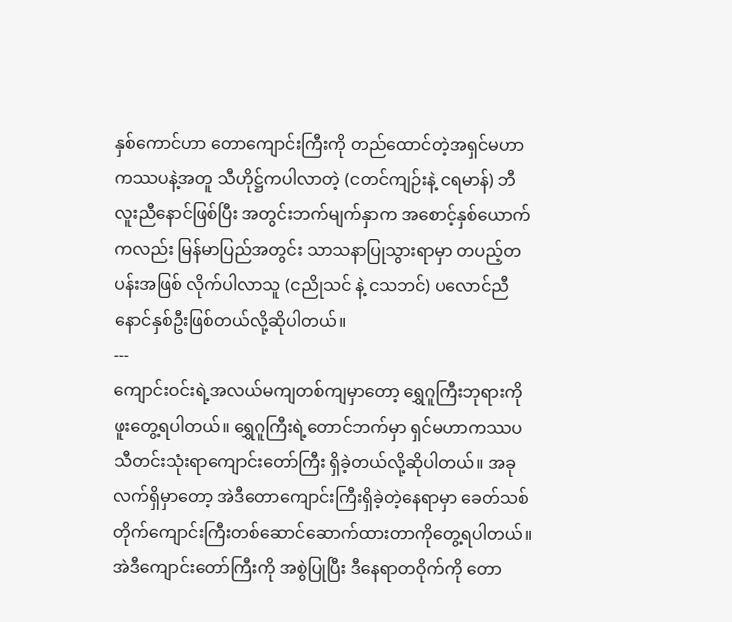နှစ်ကောင်ဟာ တောကျောင်းကြီးကို တည်ထောင်တဲ့အရှင်မဟာကဿပနဲ့အတူ သီဟိုဋ္ဌ်ကပါလာတဲ့ (ငတင်ကျဉ်းနဲ့ ငရမာန်) ဘီလူးညီနောင်ဖြစ်ပြီး အတွင်းဘက်မျက်နှာက အစောင့်နှစ်ယောက်ကလည်း မြန်မာပြည်အတွင်း သာသနာပြုသွားရာမှာ တပည့်တပန်းအဖြစ် လိုက်ပါလာသူ (ငညိုသင် နဲ့ ငသဘင်) ပလောင်ညီနောင်နှစ်ဦးဖြစ်တယ်လို့ဆိုပါတယ်။
---
ကျောင်းဝင်းရဲ့အလယ်မကျတစ်ကျမှာတော့ ရွှေဂူကြီးဘုရားကို ဖူးတွေ့ရပါတယ်။ ရွှေဂူကြီးရဲ့တောင်ဘက်မှာ ရှင်မဟာကဿပ သီတင်းသုံးရာကျောင်းတော်ကြီး ရှိခဲ့တယ်လို့ဆိုပါတယ်။ အခုလက်ရှိမှာတော့ အဲဒီတောကျောင်းကြီးရှိခဲ့တဲ့နေရာမှာ ခေတ်သစ်တိုက်ကျောင်းကြီးတစ်ဆောင်ဆောက်ထားတာကိုတွေ့ရပါတယ်။ အဲဒီကျောင်းတော်ကြီးကို အစွဲပြုပြီး ဒီနေရာတဝိုက်ကို တော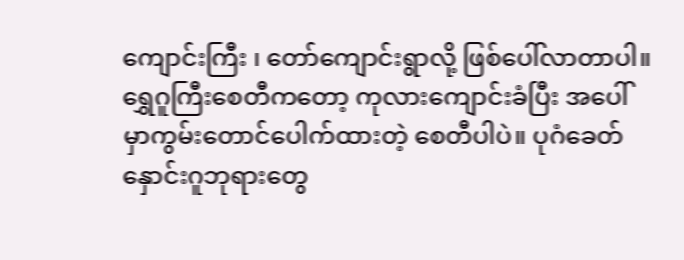ကျောင်းကြီး ၊ တော်ကျောင်းရွာလို့ ဖြစ်ပေါ်လာတာပါ။
ရွှေဂူကြီးစေတီကတော့ ကုလားကျောင်းခံပြီး အပေါ်မှာကွမ်းတောင်ပေါက်ထားတဲ့ စေတီပါပဲ။ ပုဂံခေတ်နှောင်းဂူဘုရားတွေ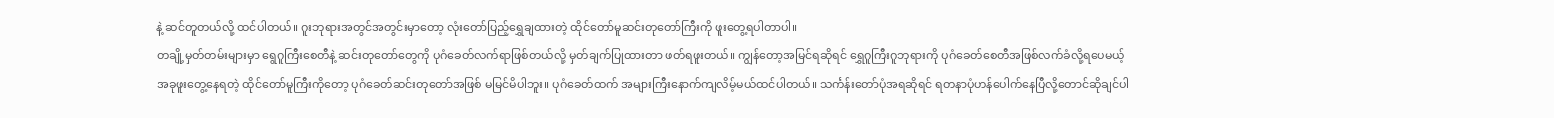နဲ့ ဆင်တူတယ်လို့ ထင်ပါတယ်။ ဂူးဘုရားအတွင်အတွင်းမှာတော့ လုံးတော်ပြည့်ရွှေချထားတဲ့ ထိုင်တော်မူဆင်းတုတော်ကြီးကို ဖူးတွေ့ရပါတာပါ။
တချို့မှတ်တမ်းများမှာ ရွေဂူကြီးစေတီနဲ့ ဆင်းတုတော်တွေကို ပုဂံခေတ်လက်ရာဖြစ်တယ်လို့ မှတ်ချက်ပြုထားတာ ဖတ်ရဖူးတယ်။ ကျွန်တော့အမြင်ရဆိုရင် ရွှေဂူကြီးဂူဘုရားကို ပုဂံခေတ်စေတီအဖြစ်လက်ခံလို့ရပေမယ့် အခုဖူးတွေ့နေရတဲ့ ထိုင်တော်မူကြီးကိုတော့ ပုဂံခေတ်ဆင်းတုတော်အဖြစ် မမြင်မိပါဘူး။ ပုဂံခေတ်ထက် အများကြီးနောက်ကျလိမ့်မယ်ထင်ပါတယ်။ သင်္ကန်းတော်ပုံအရဆိုရင် ရတနာပုံဟန်ပေါက်နေပြီလို့တောင်ဆိုချင်ပါ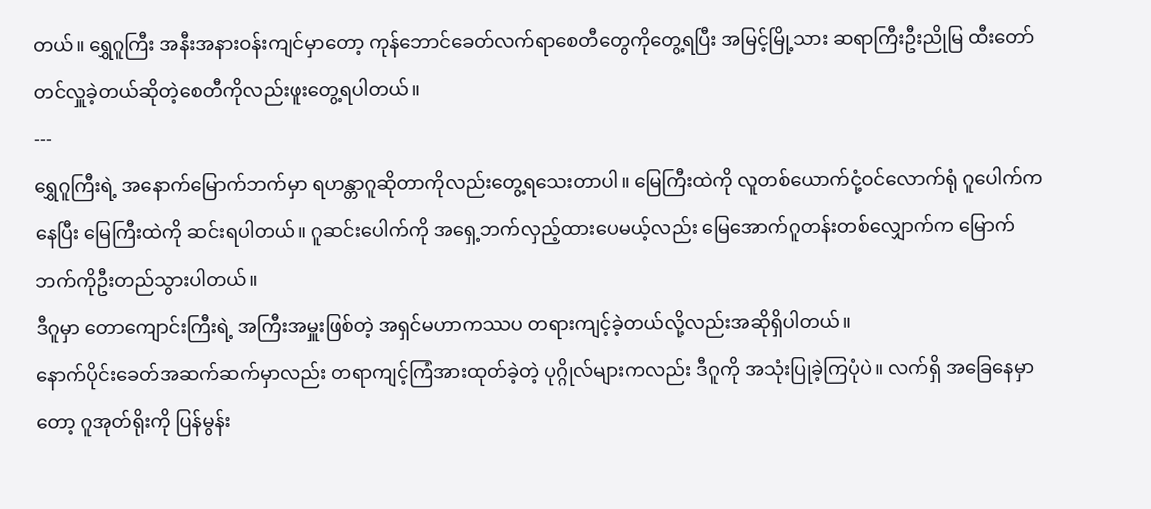တယ်။ ရွှေဂူကြီး အနီးအနားဝန်းကျင်မှာတော့ ကုန်ဘောင်ခေတ်လက်ရာစေတီတွေကိုတွေ့ရပြီး အမြင့်မြို့သား ဆရာကြီးဦးညိုမြ ထီးတော်တင်လှူခဲ့တယ်ဆိုတဲ့စေတီကိုလည်းဖူးတွေ့ရပါတယ်။
---
ရွှေဂူကြီးရဲ့ အနောက်မြောက်ဘက်မှာ ရဟန္တာဂူဆိုတာကိုလည်းတွေ့ရသေးတာပါ။ မြေကြီးထဲကို လူတစ်ယောက်ငုံ့ဝင်လောက်ရုံ ဂူပေါက်ကနေပြီး မြေကြီးထဲကို ဆင်းရပါတယ်။ ဂူဆင်းပေါက်ကို အရှေ့ဘက်လှည့်ထားပေမယ့်လည်း မြေအောက်ဂူတန်းတစ်လျှောက်က မြောက်ဘက်ကိုဦးတည်သွားပါတယ်။
ဒီဂူမှာ တောကျောင်းကြီးရဲ့ အကြီးအမှူးဖြစ်တဲ့ အရှင်မဟာကဿပ တရားကျင့်ခဲ့တယ်လို့လည်းအဆိုရှိပါတယ်။
နောက်ပိုင်းခေတ်အဆက်ဆက်မှာလည်း တရာကျင့်ကြံအားထုတ်ခဲ့တဲ့ ပုဂ္ဂိုလ်များကလည်း ဒီဂူကို အသုံးပြုခဲ့ကြပုံပဲ။ လက်ရှိ အခြေနေမှာတော့ ဂူအုတ်ရိုးကို ပြန်မွန်း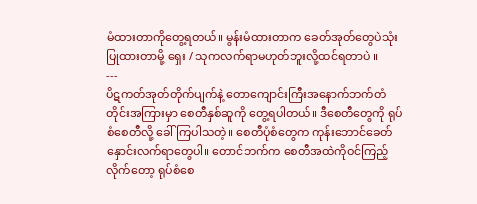မံထားတာကိုတွေ့ရတယ်။ မွန်းမံထားတာက ခေတ်အုတ်တွေပဲသုံးပြုထားတာမို့ ရှေး / သုကလက်ရာမဟုတ်ဘူးလို့ထင်ရတာပဲ ။
---
ပိဋကတ်အုတ်တိုက်ပျက်နဲ့ တောကျောင်းကြီးအနောက်ဘက်တံတိုင်းအကြားမှာ စေတီနှစ်ဆူကို တွေ့ရပါတယ်။ ဒီစေတီတွေကို ရုပ်စံစေတီလို့ ခေါ်ကြပါသတဲ့။ စေတီပုံစံတွေက ကုန်းဘောင်ခေတ်နှောင်းလက်ရာတွေပါ။ တောင်ဘက်က စေတီအထဲကိုဝင်ကြည့်လိုက်တော့ ရုပ်စံစေ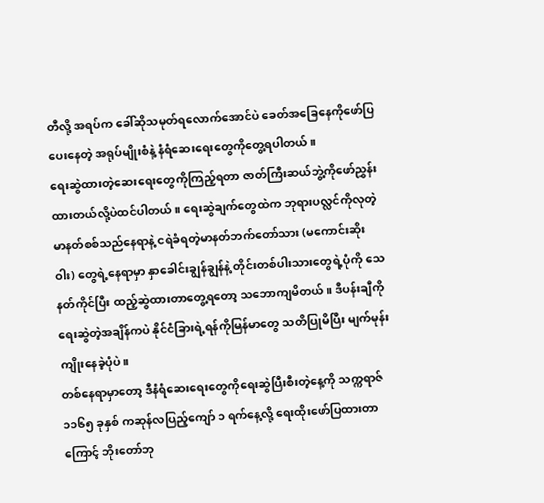တီလို့ အရပ်က ခေါ်ဆိုသမုတ်ရလောက်အောင်ပဲ ခေတ်အခြေနေကိုဖော်ပြပေးနေတဲ့ အရုပ်မျိုးစံနဲ့ နံရံဆေးရေးတွေကိုတွေ့ရပါတယ်။
ရေးဆွဲထားတဲ့ဆေးရေးတွေကိုကြည့်ရတာ ဇာတ်ကြီးဆယ်ဘွဲ့ကိုဖော်ညွှန်းထားတယ်လို့ပဲထင်ပါတယ်။ ရေးဆွဲချက်တွေထဲက ဘုရားပလ္လင်ကိုလုတဲ့ မာနတ်စစ်သည်နေရာနဲ့ ငရဲခံရတဲ့မာနတ်ဘက်တော်သား (မကောင်းဆိုးဝါး) တွေရဲ့နေရာမှာ နှာခေါင်းချွန်ချွန်နဲ့ တိုင်းတစ်ပါးသားတွေရဲ့ပုံကို သေနတ်ကိုင်ပြီး ထည့်ဆွဲထားတာတွေ့ရတော့ သဘောကျမိတယ်။ ဒီပန်းချီကိုရေးဆွဲတဲ့အချိန်ကပဲ နိုင်ငံခြားရဲ့ရန်ကိုမြန်မာတွေ သတိပြုမိပြီး မျက်မုန်းကျိုးနေခဲ့ပုံပဲ။
တစ်နေရာမှာတော့ ဒီနံရံဆေးရေးတွေကိုရေးဆွဲပြီးစီးတဲ့နေ့ကို သက္ကရာဇ် ၁၁၆၅ ခုနှစ် ကဆုန်လပြည့်ကျော် ၁ ရက်နေ့လို့ ရေးထိုးဖော်ပြထားတာကြောင့် ဘိုးတော်ဘု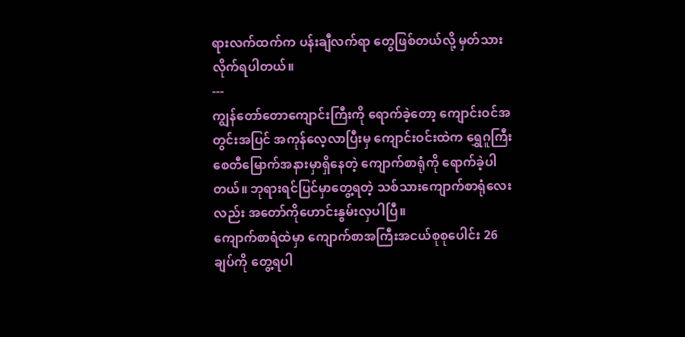ရားလက်ထက်က ပန်းချီလက်ရာ တွေဖြစ်တယ်လို့ မှတ်သားလိုက်ရပါတယ်။
---
ကျွန်တော်တောကျောင်းကြီးကို ရောက်ခဲ့တော့ ကျောင်းဝင်အတွင်းအပြင် အကုန်လေ့လာပြီးမှ ကျောင်းဝင်းထဲက ရွှေဂူကြီးစေတီမြောက်အနားမှာရှိနေတဲ့ ကျောက်စာရုံကို ရောက်ခဲ့ပါတယ်။ ဘုရားရင်ပြင်မှာတွေ့ရတဲ့ သစ်သားကျောက်စာရုံလေးလည်း အတော်ကိုဟောင်းနွမ်းလှပါပြီ။
ကျောက်စာရံထဲမှာ ကျောက်စာအကြီးအငယ်စုစုပေါင်း 26 ချပ်ကို တွေ့ရပါ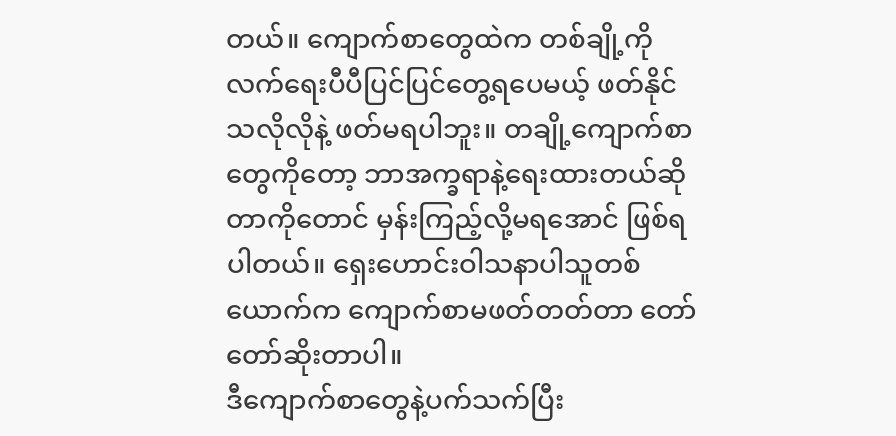တယ်။ ကျောက်စာတွေထဲက တစ်ချို့ကို လက်ရေးပီပီပြင်ပြင်တွေ့ရပေမယ့် ဖတ်နိုင်သလိုလိုနဲ့ ဖတ်မရပါဘူး။ တချို့ကျောက်စာတွေကိုတော့ ဘာအက္ခရာနဲ့ရေးထားတယ်ဆိုတာကိုတောင် မှန်းကြည့်လို့မရအောင် ဖြစ်ရပါတယ်။ ရှေးဟောင်းဝါသနာပါသူတစ်ယောက်က ကျောက်စာမဖတ်တတ်တာ တော်တော်ဆိုးတာပါ။
ဒီကျောက်စာတွေနဲ့ပက်သက်ပြီး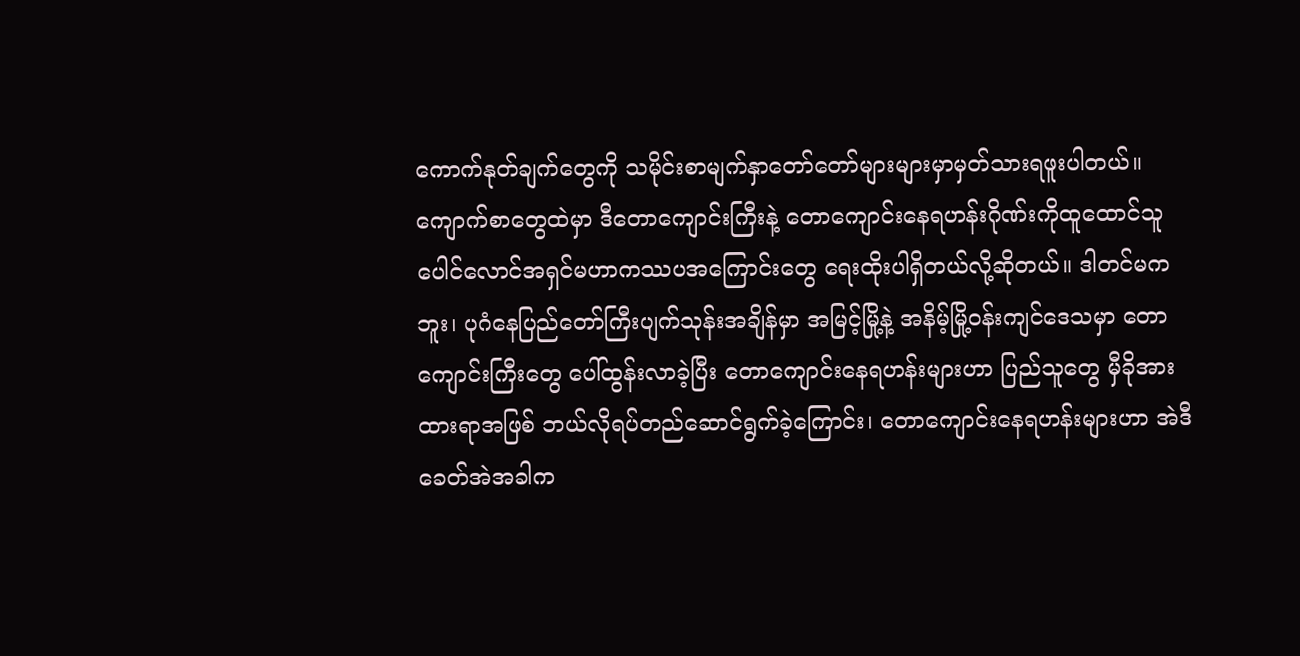ကောက်နုတ်ချက်တွေကို သမိုင်းစာမျက်နှာတော်တော်များများမှာမှတ်သားရဖူးပါတယ်။ ကျောက်စာတွေထဲမှာ ဒီတောကျောင်းကြီးနဲ့ တောကျောင်းနေရဟန်းဂိုဏ်းကိုထူထောင်သူ ပေါင်လောင်အရှင်မဟာကဿပအကြောင်းတွေ ရေးထိုးပါရှိတယ်လို့ဆိုတယ်။ ဒါတင်မကဘူး၊ ပုဂံနေပြည်တော်ကြီးပျက်သုန်းအချိန်မှာ အမြင့်မြို့နဲ့ အနိမ့်မြို့ဝန်းကျင်ဒေသမှာ တောကျောင်းကြီးတွေ ပေါ်ထွန်းလာခဲ့ပြီး တောကျောင်းနေရဟန်းများဟာ ပြည်သူတွေ မှီခိုအားထားရာအဖြစ် ဘယ်လိုရပ်တည်ဆောင်ရွက်ခဲ့ကြောင်း၊ တောကျောင်းနေရဟန်းများဟာ အဲဒီခေတ်အဲအခါက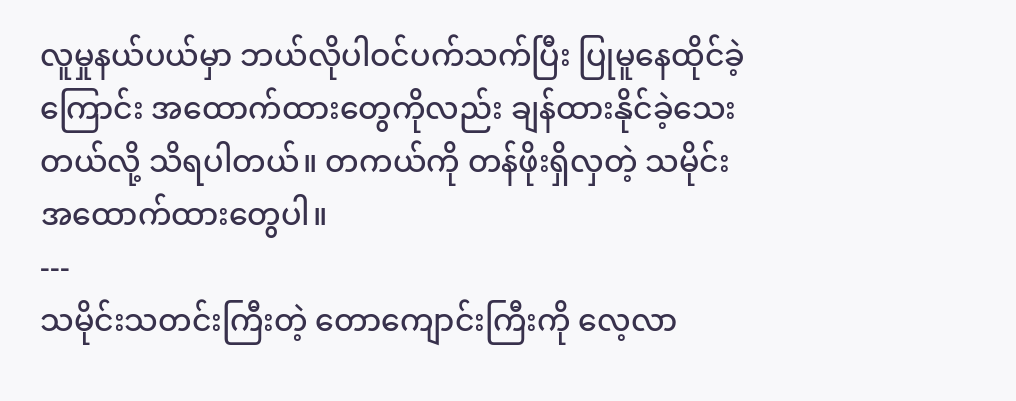လူမှုနယ်ပယ်မှာ ဘယ်လိုပါဝင်ပက်သက်ပြီး ပြုမူနေထိုင်ခဲ့ကြောင်း အထောက်ထားတွေကိုလည်း ချန်ထားနိုင်ခဲ့သေးတယ်လို့ သိရပါတယ်။ တကယ်ကို တန်ဖိုးရှိလှတဲ့ သမိုင်းအထောက်ထားတွေပါ။
---
သမိုင်းသတင်းကြီးတဲ့ တောကျောင်းကြီးကို လေ့လာ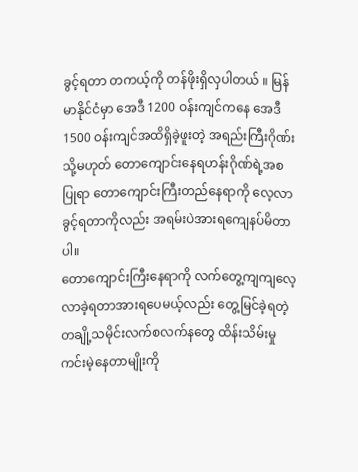ခွင့်ရတာ တကယ့်ကို တန်ဖိုးရှိလှပါတယ် ။ မြန်မာနိုင်ငံမှာ အေဒီ 1200 ဝန်းကျင်ကနေ အေဒီ 1500 ဝန်းကျင်အထိရှိခဲ့ဖူးတဲ့ အရည်းကြီးဂိုဏ်း သို့မဟုတ် တောကျောင်းနေရဟန်းဂိုဏ်ရဲ့အစပြုရာ တောကျောင်းကြီးတည်နေရာကို လေ့လာခွင့်ရတာကိုလည်း အရမ်းပဲအားရကျေနပ်မိတာပါ။
တောကျောင်းကြီးနေရာကို လက်တွေ့ကျကျလေ့လာခဲ့ရတာအားရပေမယ့်လည်း တွေ့မြင်ခဲ့ရတဲ့ တချို့သမိုင်းလက်စလက်နတွေ ထိန်းသိမ်းမှုကင်းမဲ့နေတာမျိုးကို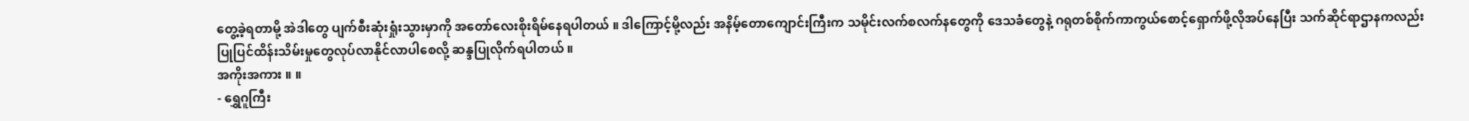တွေ့ခဲ့ရတာမို့ အဲဒါတွေ ပျက်စီးဆုံးရှုံးသွားမှာကို အတော်လေးစိုးရိမ်နေရပါတယ် ။ ဒါကြောင့်မို့လည်း အနိမ့်တောကျောင်းကြီးက သမိုင်းလက်စလက်နတွေကို ဒေသခံတွေနဲ့ ဂရုတစ်စိုက်ကာကွယ်စောင့်ရှောက်ဖို့လိုအပ်နေပြီး သက်ဆိုင်ရာဌာနကလည်း ပြုပြင်ထိန်းသိမ်းမှုတွေလုပ်လာနိုင်လာပါစေလို့ ဆန္ဒပြုလိုက်ရပါတယ် ။
အကိုးအကား ။ ။
- ရွှေဂူကြီး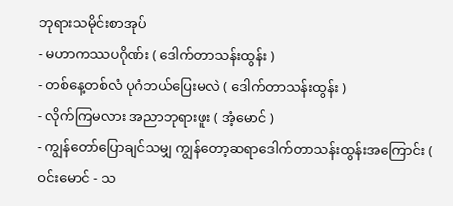ဘုရားသမိုင်းစာအုပ်
- မဟာကဿပဂိုဏ်း ( ဒေါက်တာသန်းထွန်း )
- တစ်နေ့တစ်လံ ပုဂံဘယ်ပြေးမလဲ ( ဒေါက်တာသန်းထွန်း )
- လိုက်ကြမလား အညာဘုရားဖူး ( အံ့မောင် )
- ကျွန်တော်ပြောချင်သမျှ ကျွန်တော့ဆရာဒေါက်တာသန်းထွန်းအကြောင်း ( ဝင်းမောင် - သ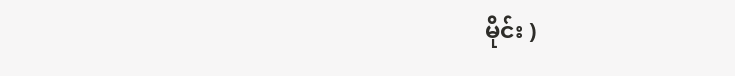မိုင်း )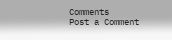Comments
Post a Comment